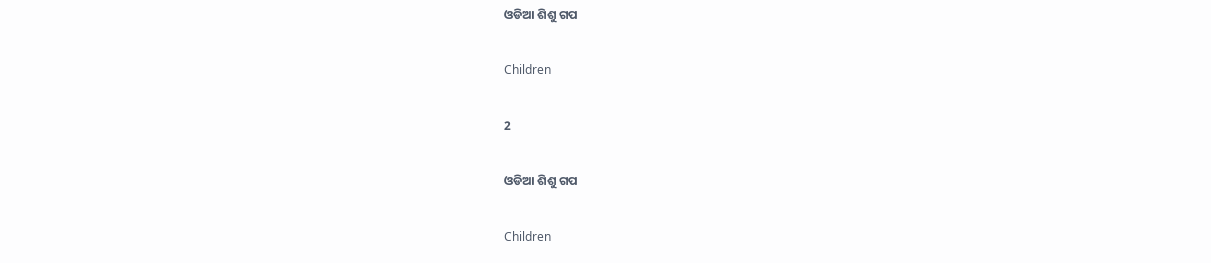ଓଡିଆ ଶିଶୁ ଗପ

Children

2

ଓଡିଆ ଶିଶୁ ଗପ

Children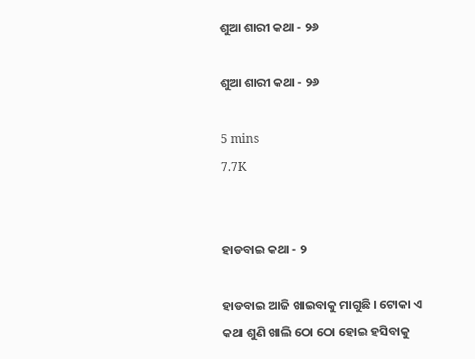ଶୁଆ ଶାରୀ କଥା - ୨୬

ଶୁଆ ଶାରୀ କଥା - ୨୬

5 mins
7.7K


ହାଡବାଇ କଥା - ୨

ହାଡବାଇ ଆଜି ଖାଇବାକୁ ମାଗୁଛି । ଟୋକା ଏ କଥା ଶୁଣି ଖାଲି ଠୋ ଠୋ ହୋଇ ହସିବାକୁ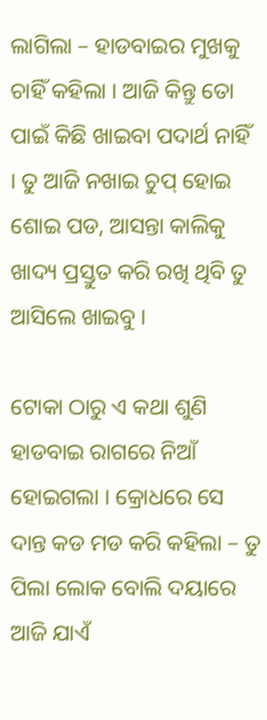ଲାଗିଲା – ହାଡବାଇର ମୁଖକୁ ଚାହିଁ କହିଲା । ଆଜି କିନ୍ତୁ ତୋ ପାଇଁ କିଛି ଖାଇବା ପଦାର୍ଥ ନାହିଁ । ତୁ ଆଜି ନଖାଇ ଚୁପ୍ ହୋଇ ଶୋଇ ପଡ, ଆସନ୍ତା କାଲିକୁ ଖାଦ୍ୟ ପ୍ରସ୍ତୁତ କରି ରଖି ଥିବି ତୁ ଆସିଲେ ଖାଇବୁ ।

ଟୋକା ଠାରୁ ଏ କଥା ଶୁଣି ହାଡବାଇ ରାଗରେ ନିଆଁ ହୋଇଗଲା । କ୍ରୋଧରେ ସେ ଦାନ୍ତ କଡ ମଡ କରି କହିଲା – ତୁ ପିଲା ଲୋକ ବୋଲି ଦୟାରେ ଆଜି ଯାଏଁ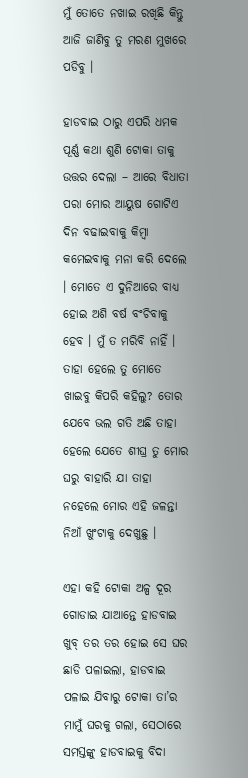ମୁଁ ତୋତେ ନଖାଇ ରଖିଛି କିନ୍ତୁ ଆଜି ଜାଣିବୁ ତୁ ମରଣ ମୁଖରେ ପଡିବୁ ।

ହାଡବାଇ ଠାରୁ ଏପରି ଧମକ ପୂର୍ଣ୍ଣ କଥା ଶୁଣି ଟୋକା ତାକୁ ଉତ୍ତର ଦେଲା – ଆରେ ବିଧାତା ପରା ମୋର ଆୟୁଷ ଗୋଟିଏ ଦିନ ବଢାଇବାକୁ କିମ୍ବା କମେଇବାକୁ ମନା କରି ଦେଲେ । ମୋତେ ଏ ଦୁନିଆରେ ବାଧ୍ୟ ହୋଇ ଅଶି ବର୍ଷ ବଂଚିବାକୁ ହେବ । ମୁଁ ତ ମରିବି ନାହିଁ । ତାହା ହେଲେ ତୁ ମୋତେ ଖାଇବୁ କିପରି କହିଲୁ? ତୋର ଯେବେ ଭଲ ଗତି ଅଛି ତାହା ହେଲେ ଯେତେ ଶୀଘ୍ର ତୁ ମୋର ଘରୁ ବାହାରି ଯା ତାହା ନହେଲେ ମୋର ଏହି ଜଳନ୍ତା ନିଆଁ ଖୁଂଟାକୁ ଦେଖୁଛୁ ।

ଏହା କହି ଟୋକା ଅଳ୍ପ ଦୂର ଗୋଡାଇ ଯାଆନ୍ତେ ହାଡବାଇ ଖୁବ୍ ତର ତର ହୋଇ ସେ ଘର ଛାଡି ପଳାଇଲା, ହାଡବାଇ ପଳାଇ ଯିବାରୁ ଟୋକା ତା’ର ମାମୁଁ ଘରକୁ ଗଲା, ସେଠାରେ ସମସ୍ତଙ୍କୁ ହାଡବାଇକୁ ବିଦା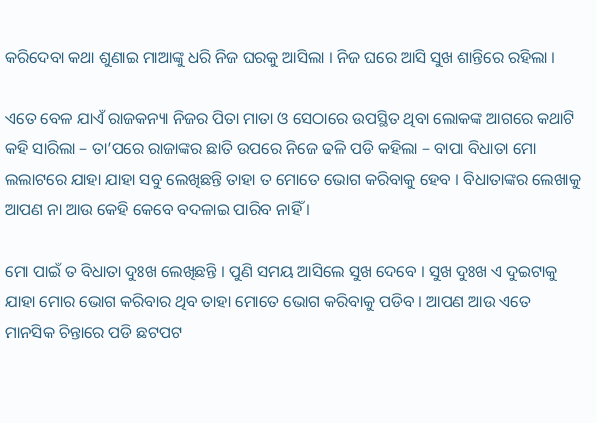କରିଦେବା କଥା ଶୁଣାଇ ମାଆଙ୍କୁ ଧରି ନିଜ ଘରକୁ ଆସିଲା । ନିଜ ଘରେ ଆସି ସୁଖ ଶାନ୍ତିରେ ରହିଲା ।

ଏତେ ବେଳ ଯାଏଁ ରାଜକନ୍ୟା ନିଜର ପିତା ମାତା ଓ ସେଠାରେ ଉପସ୍ଥିତ ଥିବା ଲୋକଙ୍କ ଆଗରେ କଥାଟି କହି ସାରିଲା – ତା’ପରେ ରାଜାଙ୍କର ଛାତି ଉପରେ ନିଜେ ଢଳି ପଡି କହିଲା – ବାପା ବିଧାତା ମୋ ଲଲାଟରେ ଯାହା ଯାହା ସବୁ ଲେଖିଛନ୍ତି ତାହା ତ ମୋତେ ଭୋଗ କରିବାକୁ ହେବ । ବିଧାତାଙ୍କର ଲେଖାକୁ ଆପଣ ନା ଆଉ କେହି କେବେ ବଦଳାଇ ପାରିବ ନାହିଁ ।

ମୋ ପାଇଁ ତ ବିଧାତା ଦୁଃଖ ଲେଖିଛନ୍ତି । ପୁଣି ସମୟ ଆସିଲେ ସୁଖ ଦେବେ । ସୁଖ ଦୁଃଖ ଏ ଦୁଇଟାକୁ ଯାହା ମୋର ଭୋଗ କରିବାର ଥିବ ତାହା ମୋତେ ଭୋଗ କରିବାକୁ ପଡିବ । ଆପଣ ଆଉ ଏତେ ମାନସିକ ଚିନ୍ତାରେ ପଡି ଛଟପଟ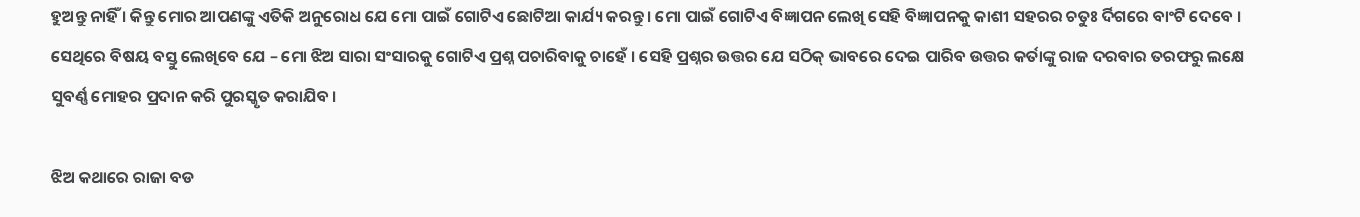ହୁଅନ୍ତୁ ନାହିଁ । କିନ୍ତୁ ମୋର ଆପଣଙ୍କୁ ଏତିକି ଅନୁରୋଧ ଯେ ମୋ ପାଇଁ ଗୋଟିଏ ଛୋଟିଆ କାର୍ଯ୍ୟ କରନ୍ତୁ । ମୋ ପାଇଁ ଗୋଟିଏ ବିଜ୍ଞାପନ ଲେଖି ସେହି ବିଜ୍ଞାପନକୁ କାଶୀ ସହରର ଚତୁଃ ର୍ଦିଗରେ ବାଂଟି ଦେବେ । ସେଥିରେ ବିଷୟ ବସ୍ତୁ ଲେଖିବେ ଯେ – ମୋ ଝିଅ ସାରା ସଂସାରକୁ ଗୋଟିଏ ପ୍ରଶ୍ନ ପଚାରିବାକୁ ଚାହେଁ । ସେହି ପ୍ରଶ୍ନର ଉତ୍ତର ଯେ ସଠିକ୍ ଭାବରେ ଦେଇ ପାରିବ ଉତ୍ତର କର୍ତାଙ୍କୁ ରାଜ ଦରବାର ତରଫରୁ ଲକ୍ଷେ ସୁବର୍ଣ୍ଣ ମୋହର ପ୍ରଦାନ କରି ପୁରସ୍କୃତ କରାଯିବ ।

ଝିଅ କଥାରେ ରାଜା ବଡ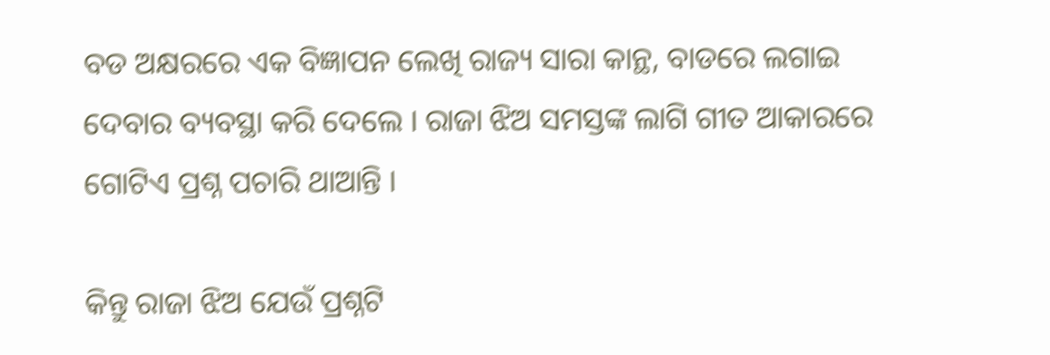ବଡ ଅକ୍ଷରରେ ଏକ ବିଜ୍ଞାପନ ଲେଖି ରାଜ୍ୟ ସାରା କାନ୍ଥ, ବାଡରେ ଲଗାଇ ଦେବାର ବ୍ୟବସ୍ଥା କରି ଦେଲେ । ରାଜା ଝିଅ ସମସ୍ତଙ୍କ ଲାଗି ଗୀତ ଆକାରରେ ଗୋଟିଏ ପ୍ରଶ୍ନ ପଚାରି ଥାଆନ୍ତି ।

କିନ୍ତୁ ରାଜା ଝିଅ ଯେଉଁ ପ୍ରଶ୍ନଟି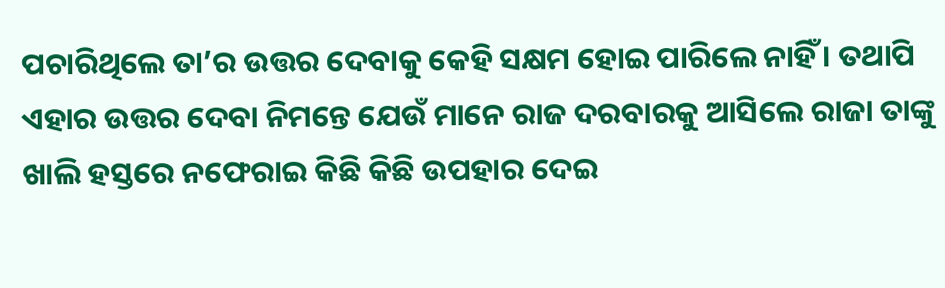ପଚାରିଥିଲେ ତା’ର ଉତ୍ତର ଦେବାକୁ କେହି ସକ୍ଷମ ହୋଇ ପାରିଲେ ନାହିଁ । ତଥାପି ଏହାର ଉତ୍ତର ଦେବା ନିମନ୍ତେ ଯେଉଁ ମାନେ ରାଜ ଦରବାରକୁ ଆସିଲେ ରାଜା ତାଙ୍କୁ ଖାଲି ହସ୍ତରେ ନଫେରାଇ କିଛି କିଛି ଉପହାର ଦେଇ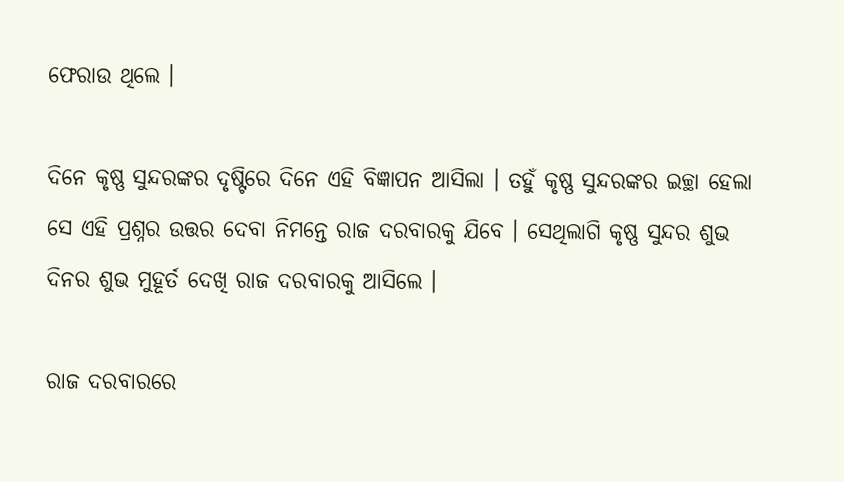ଫେରାଉ ଥିଲେ ।

ଦିନେ କୃଷ୍ଣ ସୁନ୍ଦରଙ୍କର ଦୃଷ୍ଟିରେ ଦିନେ ଏହି ବିଜ୍ଞାପନ ଆସିଲା । ତହୁଁ କୃଷ୍ଣ ସୁନ୍ଦରଙ୍କର ଇଚ୍ଛା ହେଲା ସେ ଏହି ପ୍ରଶ୍ନର ଉତ୍ତର ଦେବା ନିମନ୍ତେ ରାଜ ଦରବାରକୁ ଯିବେ । ସେଥିଲାଗି କୃଷ୍ଣ ସୁନ୍ଦର ଶୁଭ ଦିନର ଶୁଭ ମୁହୂର୍ତ ଦେଖି ରାଜ ଦରବାରକୁ ଆସିଲେ ।

ରାଜ ଦରବାରରେ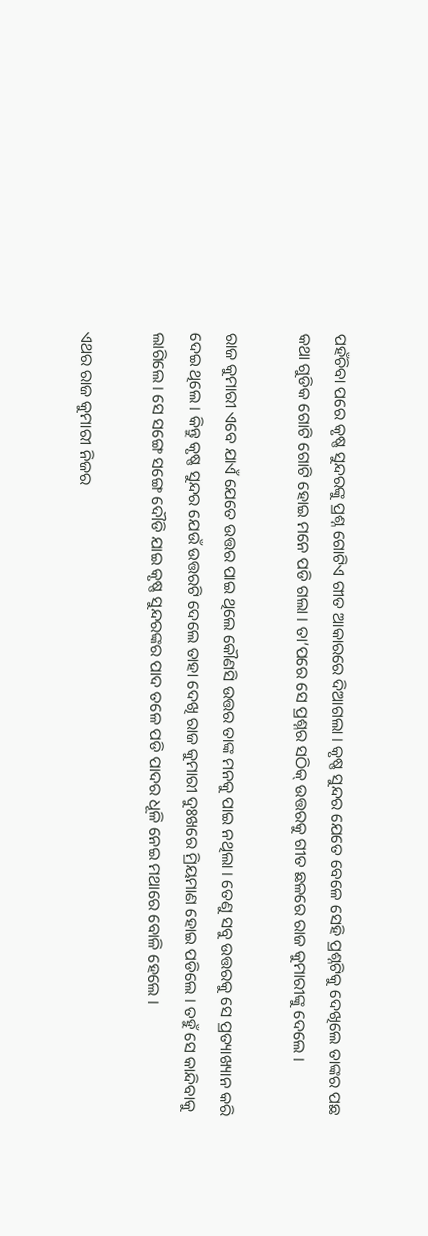ପହଁଚିବା ପରେ କୃଷ୍ଣ ସୁନ୍ଦରଙ୍କୁ ପ୍ରଶ୍ନ ଗୋଟିଏ ଗୀତ ଆକାରରେ ଦିଆଗଲା । କୃଷ୍ଣ ସୁନ୍ଦର ଯେତେ ବେଳେ ସେହି ପ୍ରଶ୍ନଟିକୁ ଦେଖିଲେ ତାଙ୍କର ପଛ କଥା ଗୁଡିକ ଗୋଟି ଗୋଟି ହୋଇ ମନେ ପଡି ଗଲା । ତା’ପରେ ସେ ପ୍ରଶ୍ନର ସଠିକ୍ ଉତ୍ତରକୁ ଗୀତ ଛଳରେ ରାଜ କୁମାରୀଙ୍କୁ ଦେଲେ ।

ରାଜ କୁମାରୀ ଏବେ ଯାଏଁ ଯେତେ ଉତ୍ତର ପାଇ ଥିଲେ କୌଣସି ଉତ୍ତର ତାଙ୍କ ମନକୁ ପାଇ ନଥିଲା । ତେଣୁ ସବୁ ଉତ୍ତରକୁ ସେ ପ୍ରତ୍ୟାଖ୍ୟାନ କରି ଦେଇ ଥିଲେ । କିନ୍ତୁ କୃଷ୍ଣ ସୁନ୍ଦର ଯେଉଁ ଉତ୍ତରଟି ଦେଲେ ତାହା ଦେଖି ରାଜ କୁମାରୀ ଦୁଃଖରେ ମ୍ରିୟମାଣ ହୋଇ ପଡିଲେ । ତହୁଁ ସେ କାନ୍ଦିବାକୁ ଲାଗିଲେ । ସେ ସଙ୍ଗେ ସଙ୍ଗେ ଦୌଡି ଯାଇ କୃଷ୍ଣ ସୁନ୍ଦରଙ୍କର ପାଦ ତଳେ ପଡି ପାଦର ଧୂଳି ନେଇ ମଥାରେ ବୋଳି ହେଲେ ।

ଏଥର ରାଜ କୁମାରୀ ନିଜର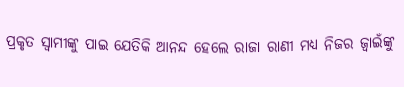ପ୍ରକୃତ ସ୍ୱାମୀଙ୍କୁ ପାଇ ଯେତିକି ଆନନ୍ଦ ହେଲେ ରାଜା ରାଣୀ ମଧ୍ୟ ନିଜର ଜ୍ୱାଇଁଙ୍କୁ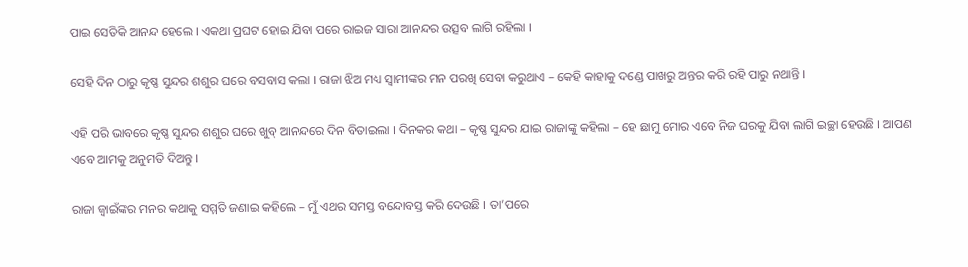ପାଇ ସେତିକି ଆନନ୍ଦ ହେଲେ । ଏକଥା ପ୍ରଘଟ ହୋଇ ଯିବା ପରେ ରାଇଜ ସାରା ଆନନ୍ଦର ଉତ୍ସବ ଲାଗି ରହିଲା ।

ସେହି ଦିନ ଠାରୁ କୃଷ୍ଣ ସୁନ୍ଦର ଶଶୁର ଘରେ ବସବାସ କଲା । ରାଜା ଝିଅ ମଧ୍ୟ ସ୍ୱାମୀଙ୍କର ମନ ପରଖି ସେବା କରୁଥାଏ – କେହି କାହାକୁ ଦଣ୍ଡେ ପାଖରୁ ଅନ୍ତର କରି ରହି ପାରୁ ନଥାନ୍ତି ।

ଏହି ପରି ଭାବରେ କୃଷ୍ଣ ସୁନ୍ଦର ଶଶୁର ଘରେ ଖୁବ୍ ଆନନ୍ଦରେ ଦିନ ବିତାଇଲା । ଦିନକର କଥା – କୃଷ୍ଣ ସୁନ୍ଦର ଯାଇ ରାଜାଙ୍କୁ କହିଲା – ହେ ଛାମୁ ମୋର ଏବେ ନିଜ ଘରକୁ ଯିବା ଲାଗି ଇଚ୍ଛା ହେଉଛି । ଆପଣ ଏବେ ଆମକୁ ଅନୁମତି ଦିଅନ୍ତୁ ।

ରାଜା ଜ୍ୱାଇଁଙ୍କର ମନର କଥାକୁ ସମ୍ମତି ଜଣାଇ କହିଲେ – ମୁଁ ଏଥର ସମସ୍ତ ବନ୍ଦୋବସ୍ତ କରି ଦେଉଛି । ତା’ପରେ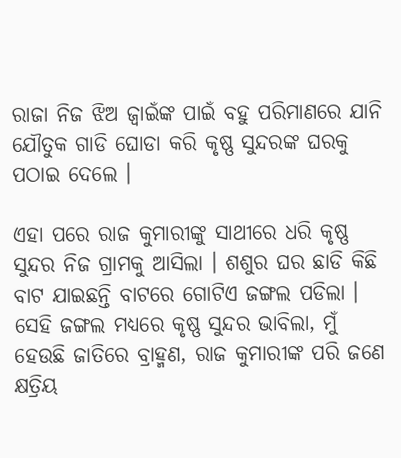ରାଜା ନିଜ ଝିଅ ଜ୍ୱାଇଁଙ୍କ ପାଇଁ ବହୁ ପରିମାଣରେ ଯାନି ଯୌତୁକ ଗାଡି ଘୋଡା କରି କୃଷ୍ଣ ସୁନ୍ଦରଙ୍କ ଘରକୁ ପଠାଇ ଦେଲେ ।

ଏହା ପରେ ରାଜ କୁମାରୀଙ୍କୁ ସାଥୀରେ ଧରି କୃଷ୍ଣ ସୁନ୍ଦର ନିଜ ଗ୍ରାମକୁ ଆସିଲା । ଶଶୁର ଘର ଛାଡି କିଛି ବାଟ ଯାଇଛନ୍ତି ବାଟରେ ଗୋଟିଏ ଜଙ୍ଗଲ ପଡିଲା । ସେହି ଜଙ୍ଗଲ ମଧ୍ୟରେ କୃଷ୍ଣ ସୁନ୍ଦର ଭାବିଲା, ମୁଁ ହେଉଛି ଜାତିରେ ବ୍ରାହ୍ମଣ, ରାଜ କୁମାରୀଙ୍କ ପରି ଜଣେ କ୍ଷତ୍ରିୟ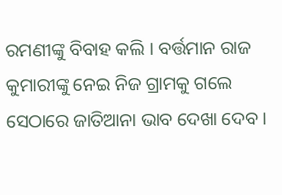ରମଣୀଙ୍କୁ ବିବାହ କଲି । ବର୍ତ୍ତମାନ ରାଜ କୁମାରୀଙ୍କୁ ନେଇ ନିଜ ଗ୍ରାମକୁ ଗଲେ ସେଠାରେ ଜାତିଆନା ଭାବ ଦେଖା ଦେବ ।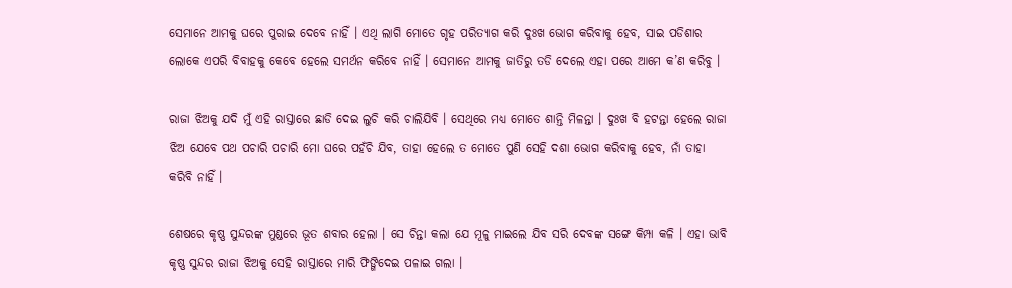ସେମାନେ ଆମକୁ ଘରେ ପୁରାଇ ଦେବେ ନାହିଁ । ଏଥି ଲାଗି ମୋତେ ଗୃହ ପରିତ୍ୟାଗ କରି ଦୁଃଖ ଭୋଗ କରିବାକୁ ହେବ, ସାଇ ପଡିଶାର ଲୋକେ ଏପରି ବିବାହକୁ କେବେ ହେଲେ ସମର୍ଥନ କରିବେ ନାହିଁ । ସେମାନେ ଆମକୁ ଜାତିରୁ ତଡି ଦେଲେ ଏହା ପରେ ଆମେ କ’ଣ କରିବୁ ।

ରାଜା ଝିଅକୁ ଯଦି ମୁଁ ଏହି ରାସ୍ତାରେ ଛାଡି ଦେଇ ଲୁଚି କରି ଚାଲିଯିବି । ସେଥିରେ ମଧ୍ୟ ମୋତେ ଶାନ୍ତି ମିଳନ୍ତା । ଦୁଃଖ ବି ହଟନ୍ତା ହେଲେ ରାଜା ଝିଅ ଯେବେ ପଥ ପଚାରି ପଚାରି ମୋ ଘରେ ପହଁଚି ଯିବ, ତାହା ହେଲେ ତ ମୋତେ ପୁଣି ସେହି ଦଶା ଭୋଗ କରିବାକୁ ହେବ, ନାଁ ତାହା କରିବି ନାହିଁ ।

ଶେଷରେ କୃଷ୍ଣ ସୁନ୍ଦରଙ୍କ ମୁଣ୍ଡରେ ଭୂତ ଶବାର ହେଲା । ସେ ଚିନ୍ତା କଲା ଯେ ମୂଳୁ ମାଇଲେ ଯିବ ସରି ଦେବଙ୍କ ସଙ୍ଗେ କିମ୍ପା କଳି । ଏହା ଭାବି କୃଷ୍ଣ ସୁନ୍ଦର ରାଜା ଝିଅକୁ ସେହି ରାସ୍ତାରେ ମାରି ଫିଙ୍ଗିଦେଇ ପଳାଇ ଗଲା ।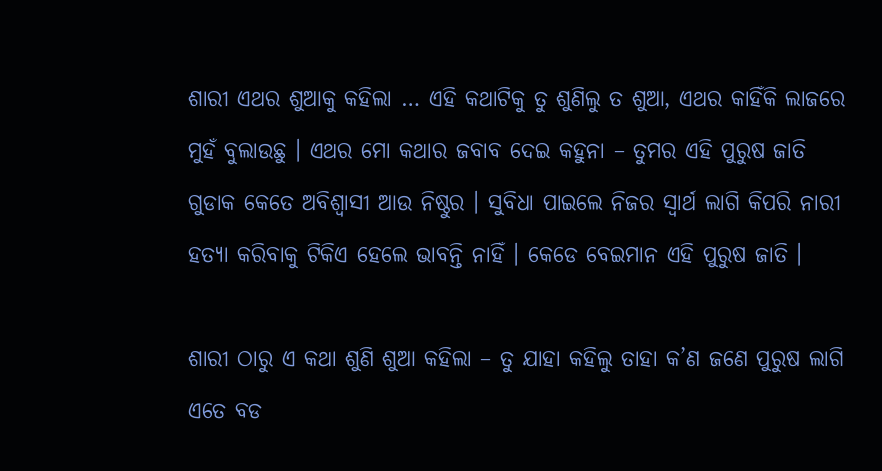ଶାରୀ ଏଥର ଶୁଆକୁ କହିଲା … ଏହି କଥାଟିକୁ ତୁ ଶୁଣିଲୁ ତ ଶୁଆ, ଏଥର କାହିଁକି ଲାଜରେ ମୁହଁ ବୁଲାଉଛୁ । ଏଥର ମୋ କଥାର ଜବାବ ଦେଇ କହୁନା – ତୁମର ଏହି ପୁରୁଷ ଜାତି ଗୁଡାକ କେତେ ଅବିଶ୍ୱାସୀ ଆଉ ନିଷ୍ଠୁର । ସୁବିଧା ପାଇଲେ ନିଜର ସ୍ୱାର୍ଥ ଲାଗି କିପରି ନାରୀ ହତ୍ୟା କରିବାକୁ ଟିକିଏ ହେଲେ ଭାବନ୍ତି ନାହିଁ । କେଡେ ବେଇମାନ ଏହି ପୁରୁଷ ଜାତି ।

ଶାରୀ ଠାରୁ ଏ କଥା ଶୁଣି ଶୁଆ କହିଲା – ତୁ ଯାହା କହିଲୁ ତାହା କ’ଣ ଜଣେ ପୁରୁଷ ଲାଗି ଏତେ ବଡ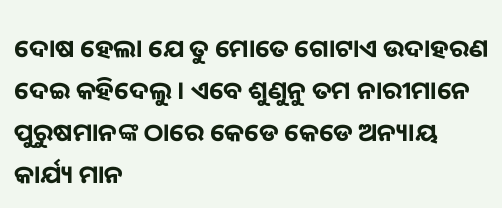ଦୋଷ ହେଲା ଯେ ତୁ ମୋତେ ଗୋଟାଏ ଉଦାହରଣ ଦେଇ କହିଦେଲୁ । ଏବେ ଶୁଣୁନୁ ତମ ନାରୀମାନେ ପୁରୁଷମାନଙ୍କ ଠାରେ କେଡେ କେଡେ ଅନ୍ୟାୟ କାର୍ଯ୍ୟ ମାନ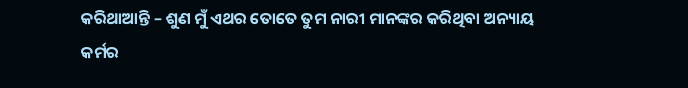କରିଥାଆନ୍ତି – ଶୁଣ ମୁଁ ଏଥର ତୋତେ ତୁମ ନାରୀ ମାନଙ୍କର କରିଥିବା ଅନ୍ୟାୟ କର୍ମର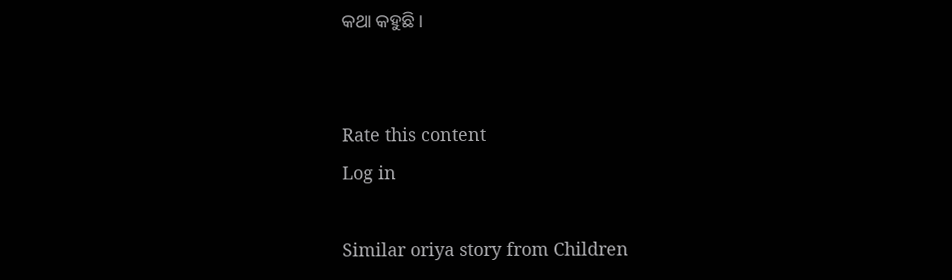କଥା କହୁଛି ।


Rate this content
Log in

Similar oriya story from Children